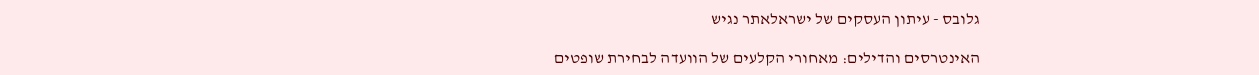גלובס - עיתון העסקים של ישראלאתר נגיש

האינטרסים והדילים: מאחורי הקלעים של הוועדה לבחירת שופטים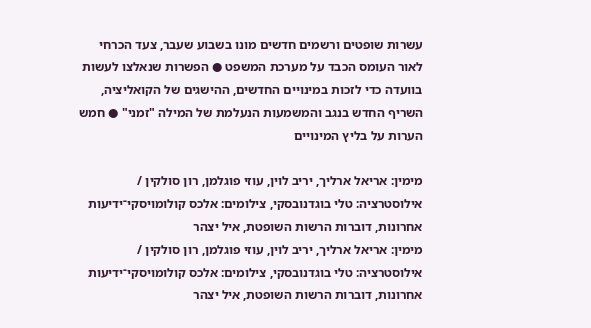עשרות שופטים ורשמים חדשים מונו בשבוע שעבר, צעד הכרחי לאור העומס הכבד על מערכת המשפט ● הפשרות שנאלצו לעשות בוועדה כדי לזכות במינויים החדשים, ההישגים של הקואליציה, השריף החדש בנגב והמשמעות הנעלמת של המילה "זמני" ● חמש הערות על בליץ המינויים

מימין: אריאל ארליך, יריב לוין, עוזי פוגלמן, רון סולקין / אילוסטרציה: טלי בוגדנובסקי, צילומים: אלכס קולומויסקי־ידיעות אחרונות, דוברות הרשות השופטת, איל יצהר
מימין: אריאל ארליך, יריב לוין, עוזי פוגלמן, רון סולקין / אילוסטרציה: טלי בוגדנובסקי, צילומים: אלכס קולומויסקי־ידיעות אחרונות, דוברות הרשות השופטת, איל יצהר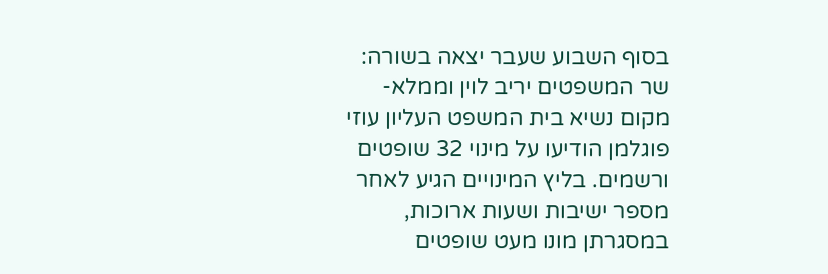בסוף השבוע שעבר יצאה בשורה: שר המשפטים יריב לוין וממלא-מקום נשיא בית המשפט העליון עוזי פוגלמן הודיעו על מינוי 32 שופטים ורשמים. בליץ המינויים הגיע לאחר מספר ישיבות ושעות ארוכות, במסגרתן מונו מעט שופטים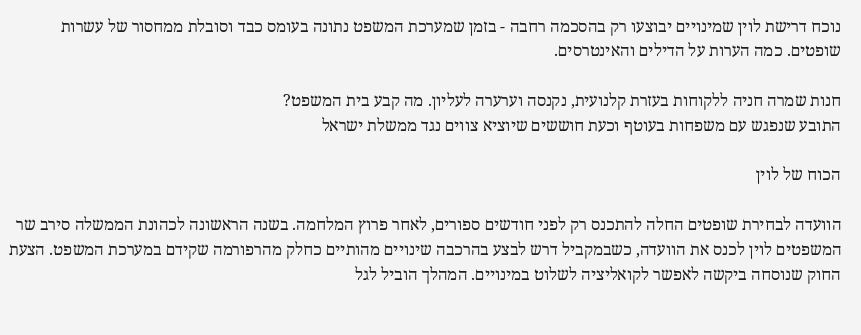נוכח דרישת לוין שמינויים יבוצעו רק בהסכמה רחבה - בזמן שמערכת המשפט נתונה בעומס כבד וסובלת ממחסור של עשרות שופטים. כמה הערות על הדילים והאינטרסים.

חנות שמרה חניה ללקוחות בעזרת קלנועית, נקנסה וערערה לעליון. מה קבע בית המשפט?
התובע שנפגש עם משפחות בעוטף וכעת חוששים שיוציא צווים נגד ממשלת ישראל

הכוח של לוין

הוועדה לבחירת שופטים החלה להתכנס רק לפני חודשים ספורים, לאחר פרוץ המלחמה. בשנה הראשונה לכהונת הממשלה סירב שר המשפטים לוין לכנס את הוועדה, כשבמקביל דרש לבצע בהרכבה שינויים מהותיים כחלק מהרפורמה שקידם במערכת המשפט. הצעת החוק שנוסחה ביקשה לאפשר לקואליציה לשלוט במינויים. המהלך הוביל לגל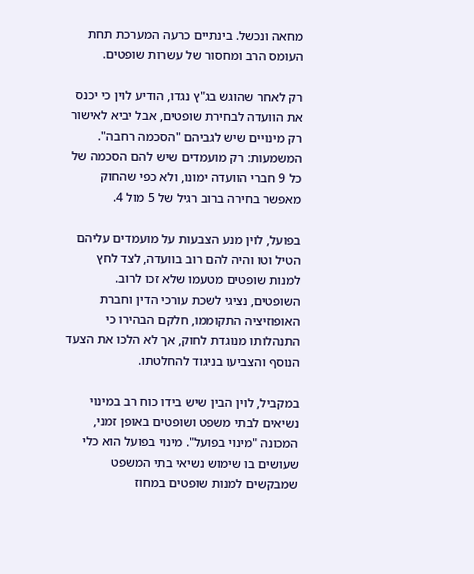מחאה ונכשל. בינתיים כרעה המערכת תחת העומס הרב ומחסור של עשרות שופטים.

רק לאחר שהוגש בג"ץ נגדו, הודיע לוין כי יכנס את הוועדה לבחירת שופטים, אבל יביא לאישור רק מינויים שיש לגביהם "הסכמה רחבה". המשמעות: רק מועמדים שיש להם הסכמה של כל 9 חברי הוועדה ימונו, ולא כפי שהחוק מאפשר בחירה ברוב רגיל של 5 מול 4.

בפועל, לוין מנע הצבעות על מועמדים עליהם הטיל וטו והיה להם רוב בוועדה, לצד לחץ למנות שופטים מטעמו שלא זכו לרוב. השופטים, נציגי לשכת עורכי הדין וחברת האופוזיציה התקוממו, חלקם הבהירו כי התנהלותו מנוגדת לחוק, אך לא הלכו את הצעד הנוסף והצביעו בניגוד להחלטתו.

במקביל, לוין הבין שיש בידו כוח רב במינוי נשיאים לבתי משפט ושופטים באופן זמני, המכונה "מינוי בפועל". מינוי בפועל הוא כלי שעושים בו שימוש נשיאי בתי המשפט שמבקשים למנות שופטים במחוז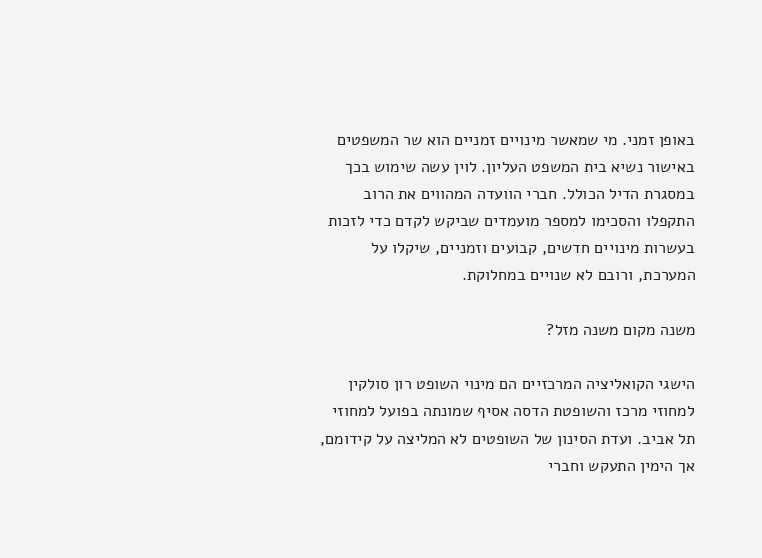באופן זמני. מי שמאשר מינויים זמניים הוא שר המשפטים באישור נשיא בית המשפט העליון. לוין עשה שימוש בכך במסגרת הדיל הכולל. חברי הוועדה המהווים את הרוב התקפלו והסכימו למספר מועמדים שביקש לקדם כדי לזכות בעשרות מינויים חדשים, קבועים וזמניים, שיקלו על המערכת, ורובם לא שנויים במחלוקת.

משנה מקום משנה מזל?

הישגי הקואליציה המרכזיים הם מינוי השופט רון סולקין למחוזי מרכז והשופטת הדסה אסיף שמונתה בפועל למחוזי תל אביב. ועדת הסינון של השופטים לא המליצה על קידומם, אך הימין התעקש וחברי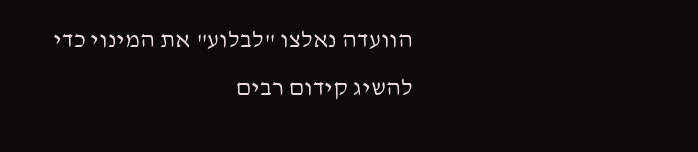הוועדה נאלצו "לבלוע" את המינוי כדי להשיג קידום רבים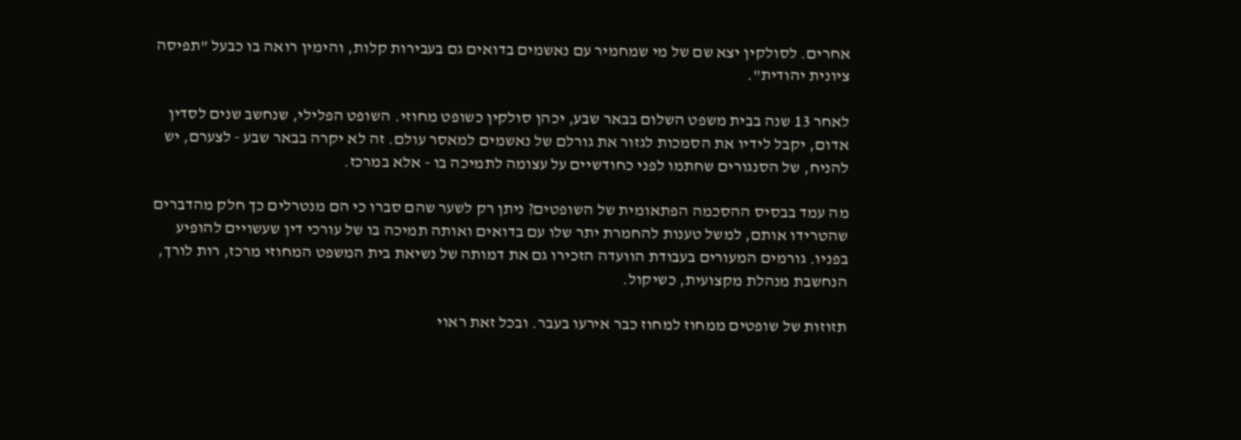אחרים. לסולקין יצא שם של מי שמחמיר עם נאשמים בדואים גם בעבירות קלות, והימין רואה בו כבעל "תפיסה ציונית יהודית".

לאחר 13 שנה בבית משפט השלום בבאר שבע, יכהן סולקין כשופט מחוזי. השופט הפלילי, שנחשב שנים לסדין אדום, יקבל לידיו את הסמכות לגזור את גורלם של נאשמים למאסר עולם. זה לא יקרה בבאר שבע - לצערם, יש להניח, של הסנגורים שחתמו לפני כחודשיים על עצומה לתמיכה בו - אלא במרכז.

מה עמד בבסיס ההסכמה הפתאומית של השופטים? ניתן רק לשער שהם סברו כי הם מנטרלים כך חלק מהדברים שהטרידו אותם, למשל טענות להחמרת יתר שלו עם בדואים ואותה תמיכה בו של עורכי דין שעשויים להופיע בפניו. גורמים המעורים בעבודת הוועדה הזכירו גם את דמותה של נשיאת בית המשפט המחוזי מרכז, רות לורך, הנחשבת מנהלת מקצועית, כשיקול.

תזוזות של שופטים ממחוז למחוז כבר אירעו בעבר. ובכל זאת ראוי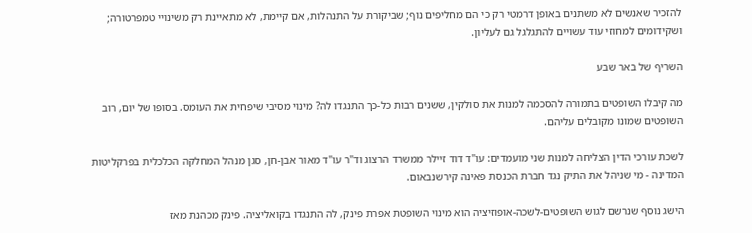להזכיר שאנשים לא משתנים באופן דרמטי רק כי הם מחליפים נוף; שביקורת על התנהלות, אם קיימת, לא מתאיינת רק משינויי טמפרטורה; ושקידומים למחוזי עוד עשויים להתגלגל גם לעליון.

השריף של באר שבע

מה קיבלו השופטים בתמורה להסכמה למנות את סולקין, ששנים רבות כל-כך התנגדו לה? מינוי מסיבי שיפחית את העומס. בסופו של יום, רוב השופטים שמונו מקובלים עליהם.

לשכת עורכי הדין הצליחה למנות שני מועמדים: עו"ד דוד זיילר ממשרד הרצוג וד"ר עו"ד מאור אבן-חן, סגן מנהל המחלקה הכלכלית בפרקליטות המדינה - מי שניהל את התיק נגד חברת הכנסת פאינה קירשנבאום.

הישג נוסף שנרשם לגוש השופטים-לשכה-אופוזיציה הוא מינוי השופטת אפרת פינק, לה התנגדו בקואליציה. פינק מכהנת מאז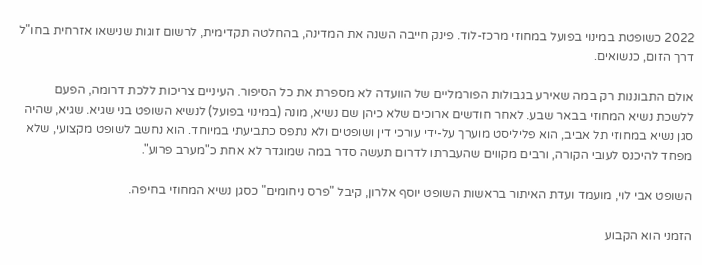2022 כשופטת במינוי בפועל במחוזי מרכז-לוד. פינק חייבה השנה את המדינה, בהחלטה תקדימית, לרשום זוגות שנישאו אזרחית בחו"ל דרך הזום, כנשואים.

אולם התבוננות רק במה שאירע בגבולות הפורמליים של הוועדה לא מספרת את כל הסיפור. העיניים צריכות ללכת דרומה, הפעם ללשכת נשיא המחוזי בבאר שבע. לאחר חודשים ארוכים שלא כיהן שם נשיא, מונה (במינוי בפועל) לנשיא השופט בני שגיא. שגיא, שהיה סגן נשיא במחוזי תל אביב, הוא פליליסט מוערך על-ידי עורכי דין ושופטים ולא נתפס כתביעתי במיוחד. הוא נחשב לשופט מקצועי, שלא מפחד להיכנס לעובי הקורה, ורבים מקווים שהעברתו לדרום תעשה סדר במה שמוגדר לא אחת כ"מערב פרוע".

השופט אבי לוי, מועמד ועדת האיתור בראשות השופט יוסף אלרון, קיבל "פרס ניחומים" כסגן נשיא המחוזי בחיפה.

הזמני הוא הקבוע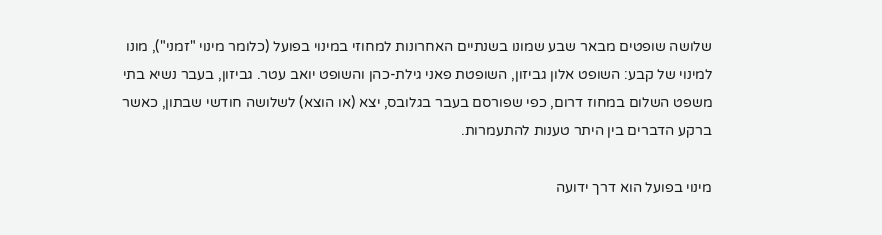שלושה שופטים מבאר שבע שמונו בשנתיים האחרונות למחוזי במינוי בפועל (כלומר מינוי "זמני"), מונו למינוי של קבע: השופט אלון גביזון, השופטת פאני גילת-כהן והשופט יואב עטר. גביזון, בעבר נשיא בתי משפט השלום במחוז דרום, כפי שפורסם בעבר בגלובס, יצא (או הוצא) לשלושה חודשי שבתון, כאשר ברקע הדברים בין היתר טענות להתעמרות.

מינוי בפועל הוא דרך ידועה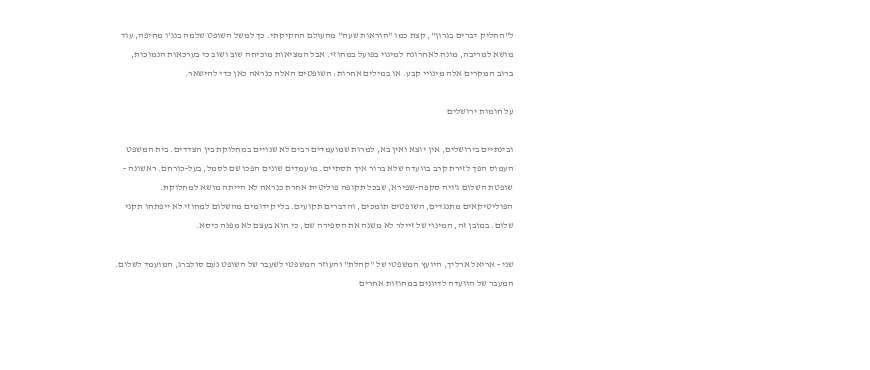ל"החליק דברים בגרון", קצת כמו "הוראות שעה" מהעולם החקיקתי. כך למשל השופט שלמה בנג'ו מחיפה, עוד מושא למריבה, מונה לאחרונה למינוי בפועל במחוזי. אבל המציאות מוכיחה שוב ושוב כי בערכאות הנמוכות, ברוב המקרים אלה מינויי קבע. או במילים אחרות: השופטים האלה כנראה כאן כדי להישאר.

על חומות ירושלים

ובינתיים בירושלים, אין יוצא ואין בא, למרות שמועמדים רבים לא שנויים במחלוקת בין הצדדים. בית המשפט העמוס הפך לזירת קרב בוועדה שלא ברור איך תסתיים. מועמדים שונים הפכו שם לסמל, בעל-כורחם. ראשונה - שופטת השלום ג'ויה סקפה-שפירא, שבכל תקופה פוליטית אחרת כנראה לא הייתה מושא למחלוקת. הפוליטיקאים מתנגדים, השופטים תומכים, והדברים תקועים. בלי קידומים מהשלום למחוזי לא ייפתחו תקני שלום. במובן זה, המינוי של זיילר לא משנה את הספירה שם, כי הוא בעצם לא מפנה כיסא.

שני - אריאל ארליך, היועץ המשפטי של "קהלת" והעוזר המשפטי לשעבר של השופט נעם סולברג, המועמד לשלום. המעבר של הוועדה לדיונים במחוזות אחרים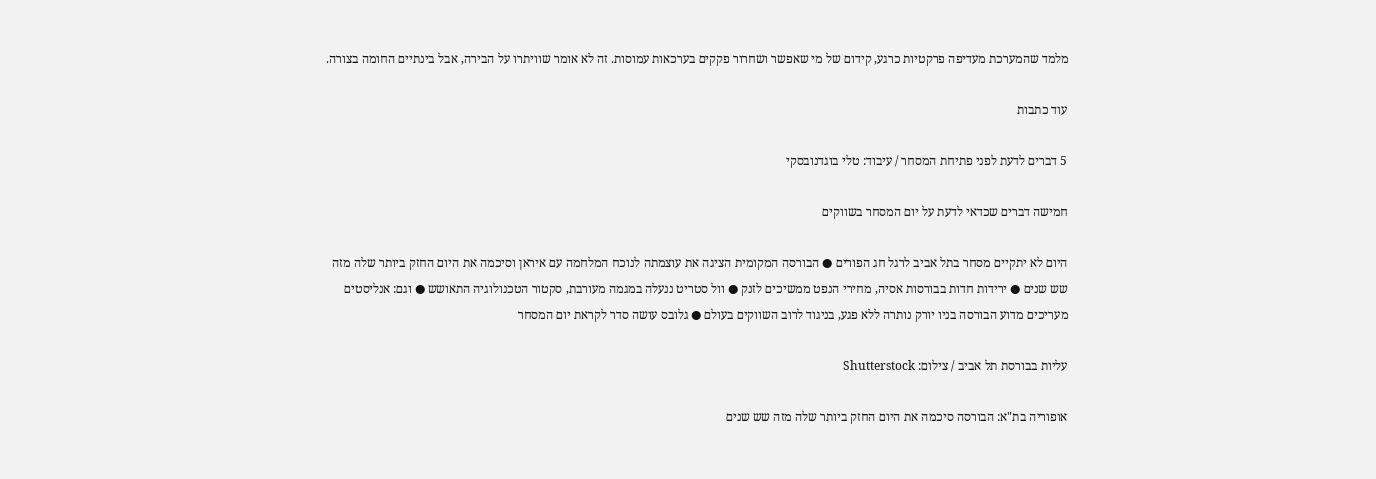מלמד שהמערכת מעדיפה פרקטיות כרגע, קידום של מי שאפשר ושחרור פקקים בערכאות עמוסות. זה לא אומר שוויתרו על הבירה, אבל בינתיים החומה בצורה.

עוד כתבות

5 דברים לדעת לפני פתיחת המסחר / עיבוד: טלי בוגדנובסקי

חמישה דברים שכדאי לדעת על יום המסחר בשווקים

היום לא יתקיים מסחר בתל אביב לרגל חג הפורים ● הבורסה המקומית הציגה את עוצמתה לנוכח המלחמה עם איראן וסיכמה את היום החזק ביותר שלה מזה שש שנים ● ירידות חדות בבורסות אסיה, מחירי הנפט ממשיכים לזנק ● וול סטריט ננעלה במגמה מעורבת, סקטור הטכנולוגיה התאושש ● וגם: אנליסטים מעריכים מדוע הבורסה בניו יורק נותרה ללא פגע, בניגוד לרוב השווקים בעולם ● גלובס עושה סדר לקראת יום המסחר

עליות בבורסת תל אביב / צילום: Shutterstock

אופוריה בת"א: הבורסה סיכמה את היום החזק ביותר שלה מזה שש שנים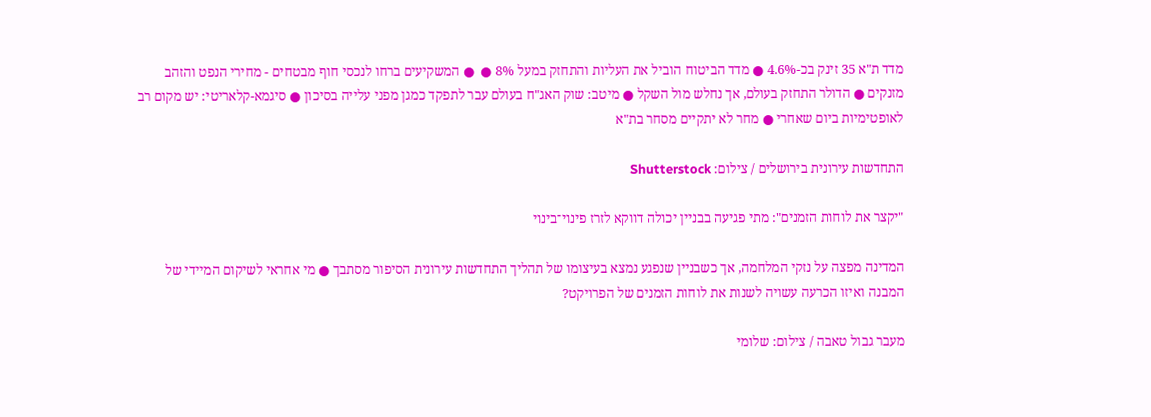מדד ת"א 35 זינק בכ-4.6% ● מדד הביטוח הוביל את העליות והתחזק במעל 8% ●  ● המשקיעים ברחו לנכסי חוף מבטחים - מחירי הנפט והזהב מזנקים ● הדולר התחזק בעולם, אך נחלש מול השקל ● מיטב: שוק האג"ח בעולם עבר לתפקד כמגן מפני עלייה בסיכון ● סיגמא-קלאריטי: יש מקום רב לאופטימיות ביום שאחרי ● מחר לא יתקיים מסחר בת"א

התחדשות עירונית בירושלים / צילום: Shutterstock

"יקצר את לוחות הזמנים": מתי פגיעה בבניין יכולה דווקא לזרז פינוי־בינוי

המדינה מפצה על נזקי המלחמה, אך כשבניין שנפגע נמצא בעיצומו של תהליך התחדשות עירונית הסיפור מסתבך ● מי אחראי לשיקום המיידי של המבנה ואיזו הכרעה עשויה לשנות את לוחות הזמנים של הפרויקט?

מעבר גבול טאבה / צילום: שלומי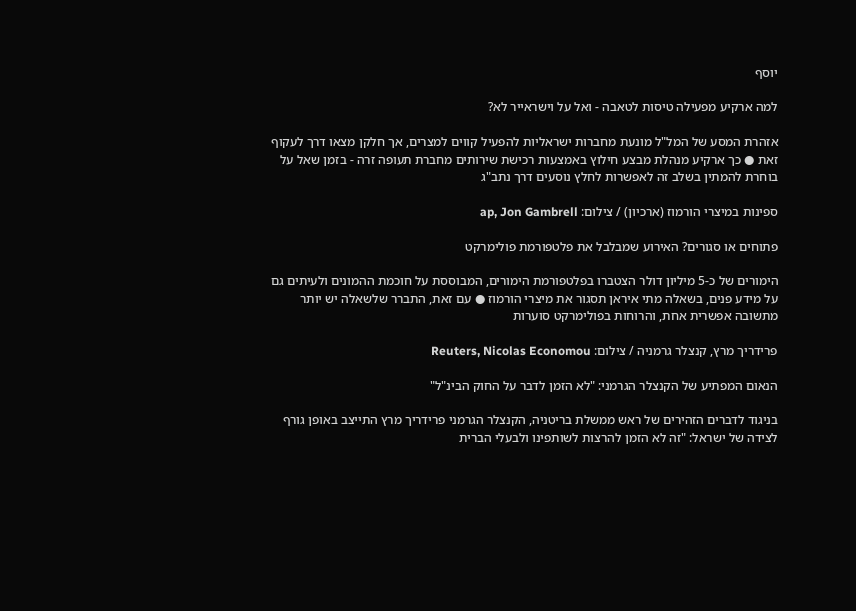יוסף

למה ארקיע מפעילה טיסות לטאבה - ואל על וישראייר לא?

אזהרת המסע של המל"ל מונעת מחברות ישראליות להפעיל קווים למצרים, אך חלקן מצאו דרך לעקוף זאת ● כך ארקיע מנהלת מבצע חילוץ באמצעות רכישת שירותים מחברת תעופה זרה - בזמן שאל על בוחרת להמתין בשלב זה לאפשרות לחלץ נוסעים דרך נתב"ג

ספינות במיצרי הורמוז (ארכיון) / צילום: ap, Jon Gambrell

פתוחים או סגורים? האירוע שמבלבל את פלטפורמת פולימרקט

הימורים של כ-5 מיליון דולר הצטברו בפלטפורמת הימורים, המבוססת על חוכמת ההמונים ולעיתים גם על מידע פנים, בשאלה מתי איראן תסגור את מיצרי הורמוז ● עם זאת, התברר שלשאלה יש יותר מתשובה אפשרית אחת, והרוחות בפולימרקט סוערות

פרידריך מרץ, קנצלר גרמניה / צילום: Reuters, Nicolas Economou

הנאום המפתיע של הקנצלר הגרמני: "לא הזמן לדבר על החוק הבינ"ל"

בניגוד לדברים הזהירים של ראש ממשלת בריטניה, הקנצלר הגרמני פרידריך מרץ התייצב באופן גורף לצידה של ישראל: "זה לא הזמן להרצות לשותפינו ולבעלי הברית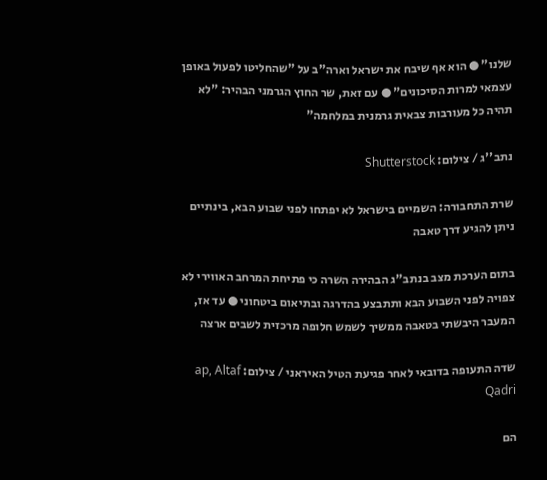שלנו" ● הוא אף שיבח את ישראל וארה"ב על "שהחליטו לפעול באופן עצמאי למרות הסיכונים" ● עם זאת, שר החוץ הגרמני הבהיר: "לא תהיה כל מעורבות צבאית גרמנית במלחמה"

נתב''ג / צילום: Shutterstock

שרת התחבורה: השמיים בישראל לא יפתחו לפני שבוע הבא, בינתיים ניתן להגיע דרך טאבה

בתום הערכת מצב בנתב"ג הבהירה השרה כי פתיחת המרחב האווירי לא צפויה לפני השבוע הבא ותתבצע בהדרגה ובתיאום ביטחוני ● עד אז, המעבר היבשתי בטאבה ממשיך לשמש חלופה מרכזית לשבים ארצה

שדה התעופה בדובאי לאחר פגיעת הטיל האיראני / צילום: ap, Altaf Qadri

הם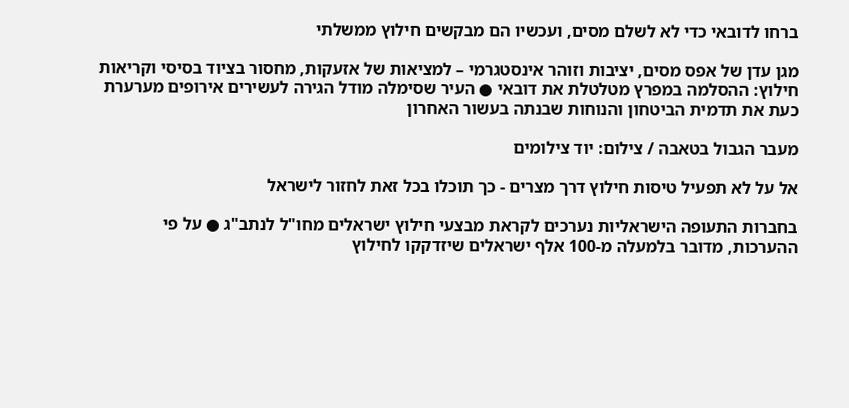ברחו לדובאי כדי לא לשלם מסים, ועכשיו הם מבקשים חילוץ ממשלתי

מגן עדן של אפס מסים, יציבות וזוהר אינסטגרמי – למציאות של אזעקות, מחסור בציוד בסיסי וקריאות חילוץ: ההסלמה במפרץ מטלטלת את דובאי ● העיר שסימלה מודל הגירה לעשירים אירופים מערערת כעת את תדמית הביטחון והנוחות שבנתה בעשור האחרון

מעבר הגבול בטאבה / צילום: יוד צילומים

אל על לא תפעיל טיסות חילוץ דרך מצרים - כך תוכלו בכל זאת לחזור לישראל

בחברות התעופה הישראליות נערכים לקראת מבצעי חילוץ ישראלים מחו"ל לנתב"ג ● על פי ההערכות, מדובר בלמעלה מ-100 אלף ישראלים שיזדקקו לחילוץ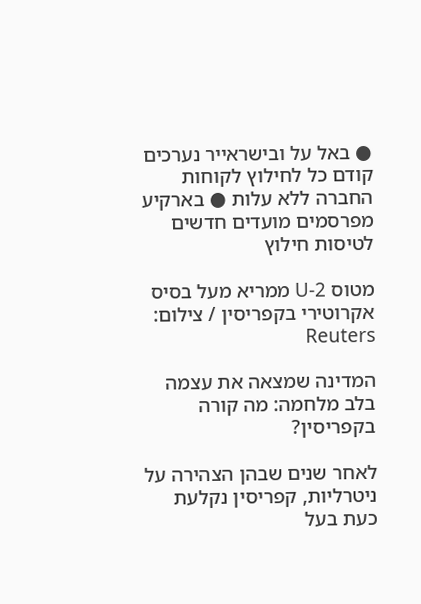● באל על ובישראייר נערכים קודם כל לחילוץ לקוחות החברה ללא עלות ● בארקיע מפרסמים מועדים חדשים לטיסות חילוץ

מטוס U-2 ממריא מעל בסיס אקרוטירי בקפריסין / צילום: Reuters

המדינה שמצאה את עצמה בלב מלחמה: מה קורה בקפריסין?

לאחר שנים שבהן הצהירה על ניטרליות, קפריסין נקלעת כעת בעל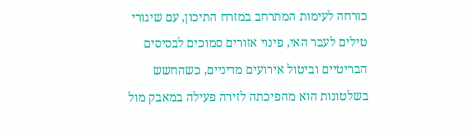כורחה לעימות המתרחב במזרח התיכון, עם שיגורי טילים לעבר האי, פינוי אזורים סמוכים לבסיסים הבריטיים וביטול אירועים מדיניים, כשהחשש בשלטונות הוא מהפיכתה לזירה פעילה במאבק מול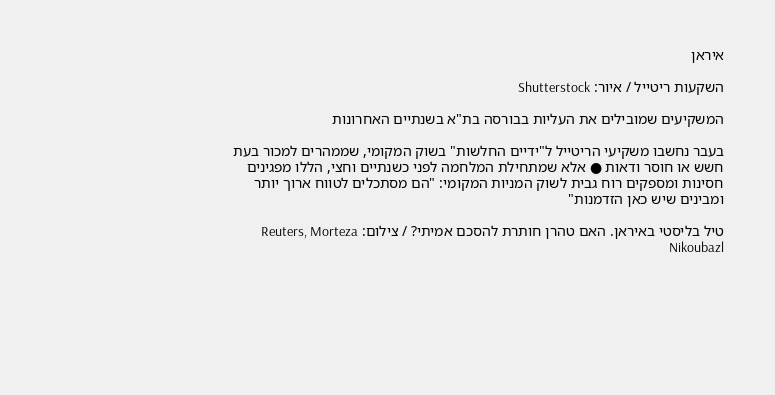איראן

השקעות ריטייל / איור: Shutterstock

המשקיעים שמובילים את העליות בבורסה בת"א בשנתיים האחרונות

בעבר נחשבו משקיעי הריטייל ל"ידיים החלשות" בשוק המקומי, שממהרים למכור בעת חשש או חוסר ודאות ● אלא שמתחילת המלחמה לפני כשנתיים וחצי, הללו מפגינים חסינות ומספקים רוח גבית לשוק המניות המקומי: "הם מסתכלים לטווח ארוך יותר ומבינים שיש כאן הזדמנות"

טיל בליסטי באיראן. האם טהרן חותרת להסכם אמיתי? / צילום: Reuters, Morteza Nikoubazl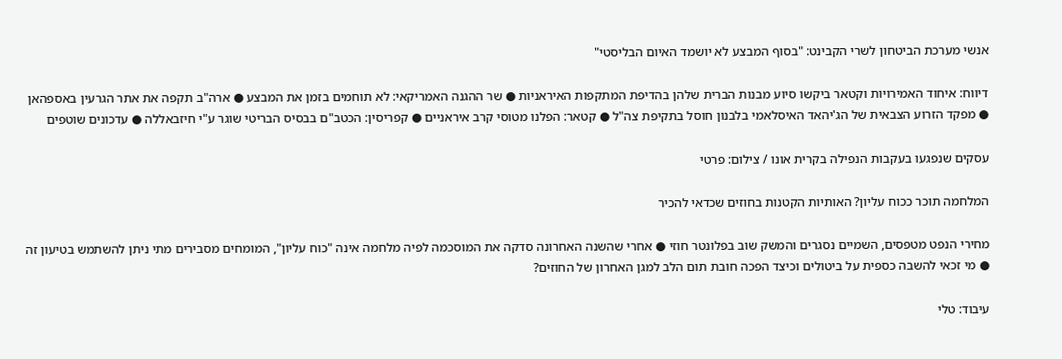אנשי מערכת הביטחון לשרי הקבינט: "בסוף המבצע לא יושמד האיום הבליסטי"

דיווח: איחוד האמירויות וקטאר ביקשו סיוע מבנות הברית שלהן בהדיפת המתקפות האיראניות ● שר ההגנה האמריקאי: לא תוחמים בזמן את המבצע ● ארה"ב תקפה את אתר הגרעין באספהאן ● מפקד הזרוע הצבאית של הג'יהאד האיסלאמי בלבנון חוסל בתקיפת צה"ל ● קטאר: הפלנו מטוסי קרב איראניים ● קפריסין: הכטב"ם בבסיס הבריטי שוגר ע"י חיזבאללה ● עדכונים שוטפים

עסקים שנפגעו בעקבות הנפילה בקרית אונו / צילום: פרטי

המלחמה תוכר ככוח עליון? האותיות הקטנות בחוזים שכדאי להכיר

מחירי הנפט מטפסים, השמיים נסגרים והמשק שוב בפלונטר חוזי ● אחרי שהשנה האחרונה סדקה את המוסכמה לפיה מלחמה אינה "כוח עליון", המומחים מסבירים מתי ניתן להשתמש בטיעון זה ● מי זכאי להשבה כספית על ביטולים וכיצד הפכה חובת תום הלב למגן האחרון של החוזים?

עיבוד: טלי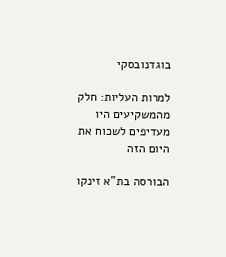בוגדנובסקי

למרות העליות: חלק מהמשקיעים היו מעדיפים לשכוח את היום הזה

הבורסה בת"א זינקו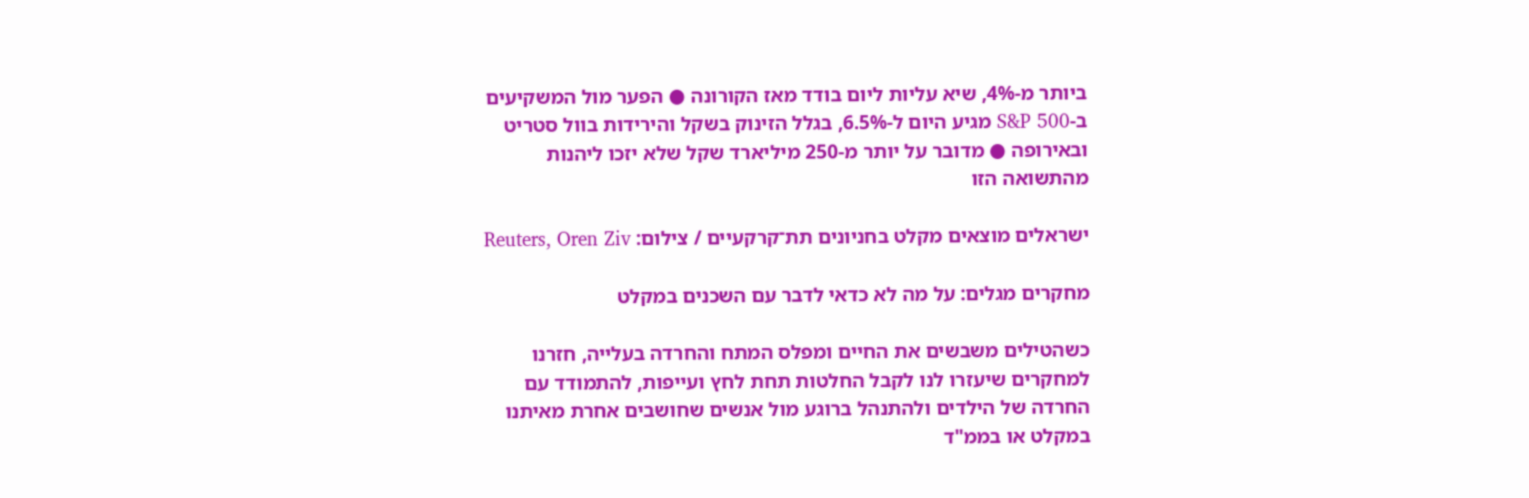ביותר מ-4%, שיא עליות ליום בודד מאז הקורונה ● הפער מול המשקיעים ב-S&P 500 מגיע היום ל-6.5%, בגלל הזינוק בשקל והירידות בוול סטריט ובאירופה ● מדובר על יותר מ-250 מיליארד שקל שלא יזכו ליהנות מהתשואה הזו

ישראלים מוצאים מקלט בחניונים תת־קרקעיים / צילום: Reuters, Oren Ziv

מחקרים מגלים: על מה לא כדאי לדבר עם השכנים במקלט

כשהטילים משבשים את החיים ומפלס המתח והחרדה בעלייה, חזרנו למחקרים שיעזרו לנו לקבל החלטות תחת לחץ ועייפות, להתמודד עם החרדה של הילדים ולהתנהל ברוגע מול אנשים שחושבים אחרת מאיתנו במקלט או בממ"ד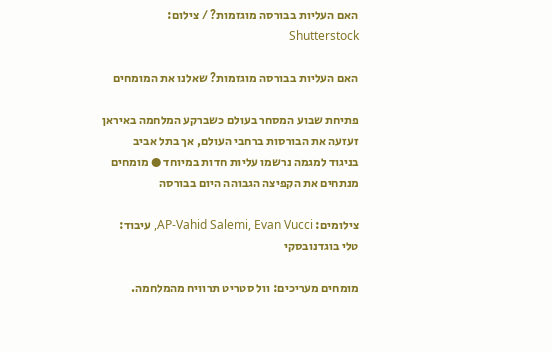האם העליות בבורסה מוגזמות? / צילום: Shutterstock

האם העליות בבורסה מוגזמות? שאלנו את המומחים

פתיחת שבוע המסחר בעולם כשברקע המלחמה באיראן זעזעה את הבורסות ברחבי העולם, אך בתל אביב בניגוד למגמה נרשמו עליות חדות במיוחד ● מומחים מנתחים את הקפיצה הגבוהה היום בבורסה

צילומים: AP-Vahid Salemi, Evan Vucci, עיבוד: טלי בוגדנובסקי

מומחים מעריכים: וול סטריט תרוויח מהמלחמה.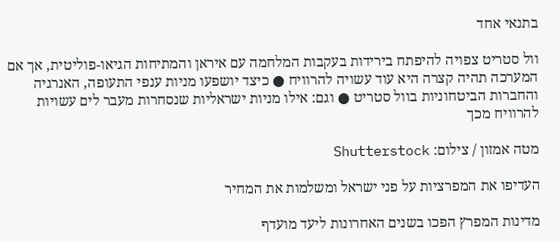בתנאי אחד

וול סטריט צפויה להיפתח בירידות בעקבות המלחמה עם איראן והמתיחות הגיאו-פוליטית, אך אם המערכה תהיה קצרה היא עוד עשויה להרוויח ● כיצד יושפעו מניות ענפי התעופה, האנרגיה והחברות הביטחוניות בוול סטריט ● וגם: אילו מניות ישראליות שנסחרות מעבר לים עשויות להרוויח מכך

מטה אמזון / צילום: Shutterstock

העדיפו את המפרציות על פני ישראל ומשלמות את המחיר

מדינות המפרץ הפכו בשנים האחרונות ליעד מועדף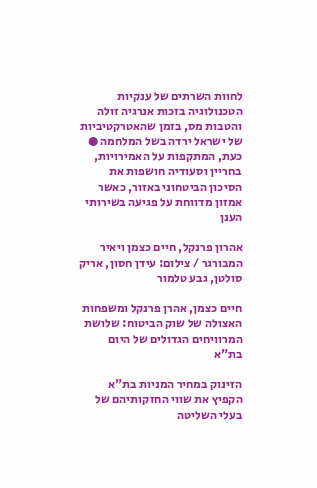לחוות השרתים של ענקיות הטכנולוגיה בזכות אנרגיה זולה והטבות מס, בזמן שהאטרקטיביות של ישראל ירדה בשל המלחמה ● כעת, המתקפות על האמירויות, בחריין וסעודיה חושפות את הסיכון הביטחוני באזור, כאשר אמזון מדווחת על פגיעה בשירותי הענן

אהרון פרנקל, חיים כצמן ויאיר המבורגר / צילום: עידן חסון, אריק סולטן, גבע טלמור

חיים כצמן, אהרן פרנקל ומשפחות האצולה של שוק הביטוח: שלושת המרוויחים הגדולים של היום בת"א

הזינוק במחיר המניות בת"א הקפיץ את שווי החזקותיהם של בעלי השליטה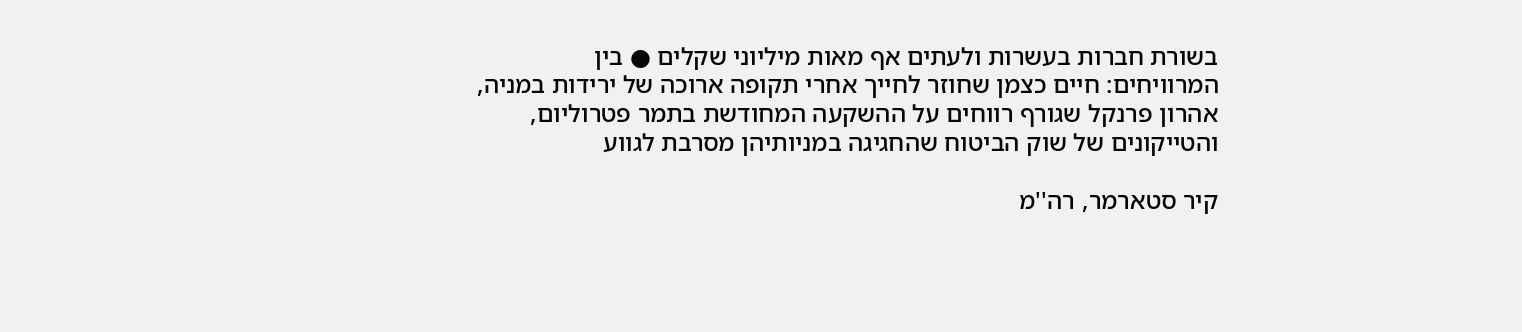בשורת חברות בעשרות ולעתים אף מאות מיליוני שקלים ● בין המרוויחים: חיים כצמן שחוזר לחייך אחרי תקופה ארוכה של ירידות במניה, אהרון פרנקל שגורף רווחים על ההשקעה המחודשת בתמר פטרוליום, והטייקונים של שוק הביטוח שהחגיגה במניותיהן מסרבת לגווע

קיר סטארמר, רה''מ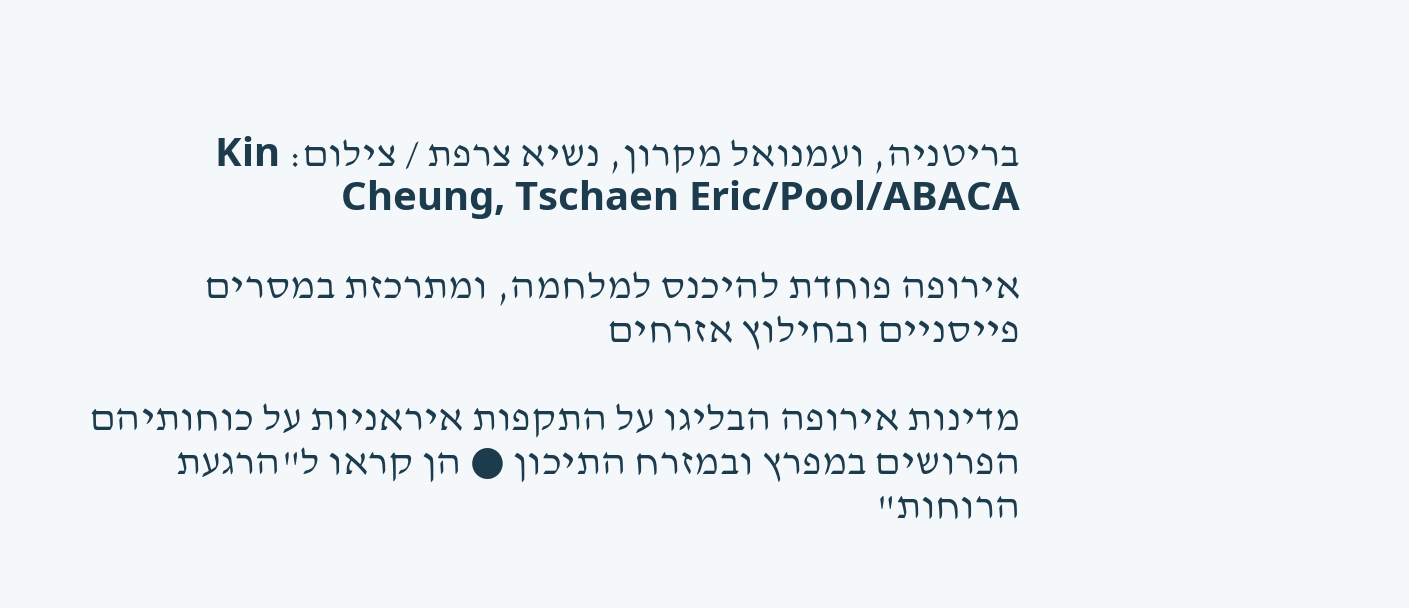בריטניה, ועמנואל מקרון, נשיא צרפת / צילום: Kin Cheung, Tschaen Eric/Pool/ABACA

אירופה פוחדת להיכנס למלחמה, ומתרכזת במסרים פייסניים ובחילוץ אזרחים

מדינות אירופה הבליגו על התקפות איראניות על כוחותיהם הפרושים במפרץ ובמזרח התיכון ● הן קראו ל"הרגעת הרוחות"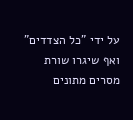על ידי "כל הצדדים" ואף שיגרו שורת מסרים מתונים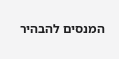המנסים להבהיר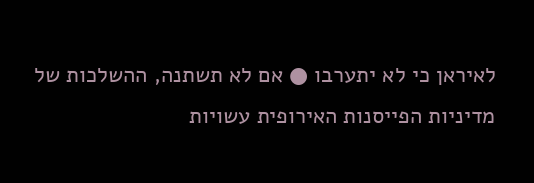לאיראן כי לא יתערבו ● אם לא תשתנה, ההשלכות של מדיניות הפייסנות האירופית עשויות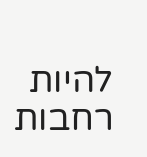להיות רחבות